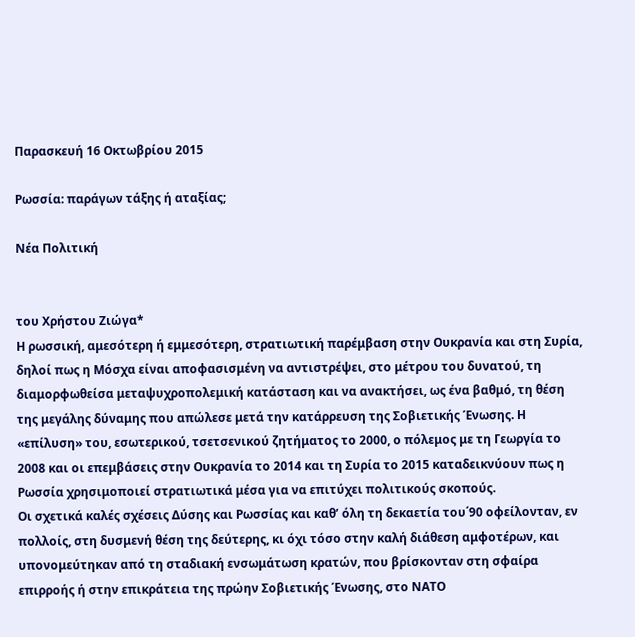Παρασκευή 16 Οκτωβρίου 2015

Ρωσσία: παράγων τάξης ή αταξίας;

Νέα Πολιτική


του Χρήστου Ζιώγα*
Η ρωσσική, αμεσότερη ή εμμεσότερη, στρατιωτική παρέμβαση στην Ουκρανία και στη Συρία, δηλοί πως η Μόσχα είναι αποφασισμένη να αντιστρέψει, στο μέτρου του δυνατού, τη διαμορφωθείσα μεταψυχροπολεμική κατάσταση και να ανακτήσει, ως ένα βαθμό, τη θέση της μεγάλης δύναμης που απώλεσε μετά την κατάρρευση της Σοβιετικής Ένωσης. Η «επίλυση» του, εσωτερικού, τσετσενικού ζητήματος το 2000, ο πόλεμος με τη Γεωργία το 2008 και οι επεμβάσεις στην Ουκρανία το 2014 και τη Συρία το 2015 καταδεικνύουν πως η Ρωσσία χρησιμοποιεί στρατιωτικά μέσα για να επιτύχει πολιτικούς σκοπούς.
Οι σχετικά καλές σχέσεις Δύσης και Ρωσσίας και καθ’ όλη τη δεκαετία του΄90 οφείλονταν, εν πολλοίς, στη δυσμενή θέση της δεύτερης, κι όχι τόσο στην καλή διάθεση αμφοτέρων, και υπονομεύτηκαν από τη σταδιακή ενσωμάτωση κρατών, που βρίσκονταν στη σφαίρα επιρροής ή στην επικράτεια της πρώην Σοβιετικής Ένωσης, στο ΝΑΤΟ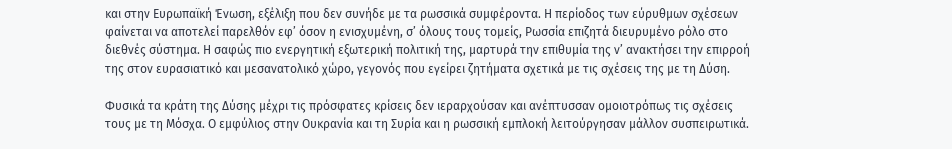και στην Ευρωπαϊκή Ένωση, εξέλιξη που δεν συνήδε με τα ρωσσικά συμφέροντα. Η περίοδος των εύρυθμων σχέσεων φαίνεται να αποτελεί παρελθόν εφ’ όσον η ενισχυμένη, σ’ όλους τους τομείς, Ρωσσία επιζητά διευρυμένο ρόλο στο διεθνές σύστημα. Η σαφώς πιο ενεργητική εξωτερική πολιτική της, μαρτυρά την επιθυμία της ν’ ανακτήσει την επιρροή της στον ευρασιατικό και μεσανατολικό χώρο, γεγονός που εγείρει ζητήματα σχετικά με τις σχέσεις της με τη Δύση.

Φυσικά τα κράτη της Δύσης μέχρι τις πρόσφατες κρίσεις δεν ιεραρχούσαν και ανέπτυσσαν ομοιοτρόπως τις σχέσεις τους με τη Μόσχα. Ο εμφύλιος στην Ουκρανία και τη Συρία και η ρωσσική εμπλοκή λειτούργησαν μάλλον συσπειρωτικά.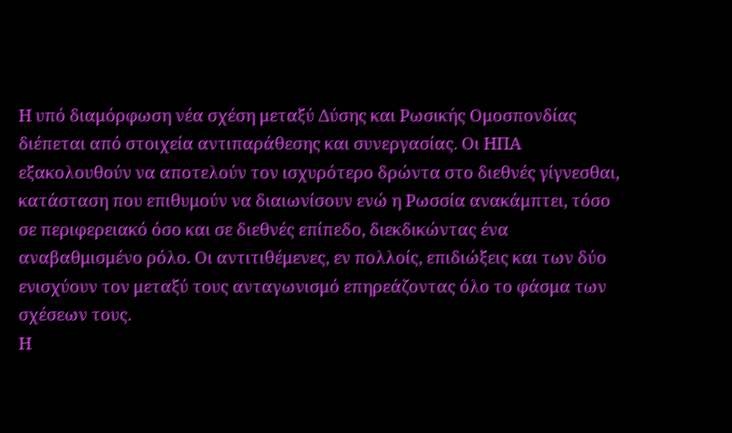Η υπό διαμόρφωση νέα σχέση μεταξύ Δύσης και Ρωσικής Ομοσπονδίας διέπεται από στοιχεία αντιπαράθεσης και συνεργασίας. Οι ΗΠΑ εξακολουθούν να αποτελούν τον ισχυρότερο δρώντα στο διεθνές γίγνεσθαι, κατάσταση που επιθυμούν να διαιωνίσουν ενώ η Ρωσσία ανακάμπτει, τόσο σε περιφερειακό όσο και σε διεθνές επίπεδο, διεκδικώντας ένα αναβαθμισμένο ρόλο. Οι αντιτιθέμενες, εν πολλοίς, επιδιώξεις και των δύο ενισχύουν τον μεταξύ τους ανταγωνισμό επηρεάζοντας όλο το φάσμα των σχέσεων τους.
Η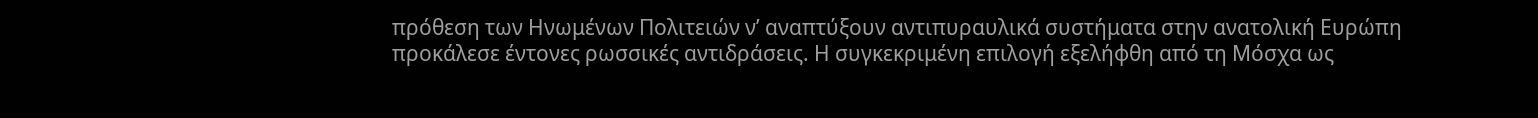πρόθεση των Ηνωμένων Πολιτειών ν’ αναπτύξουν αντιπυραυλικά συστήματα στην ανατολική Ευρώπη προκάλεσε έντονες ρωσσικές αντιδράσεις. Η συγκεκριμένη επιλογή εξελήφθη από τη Μόσχα ως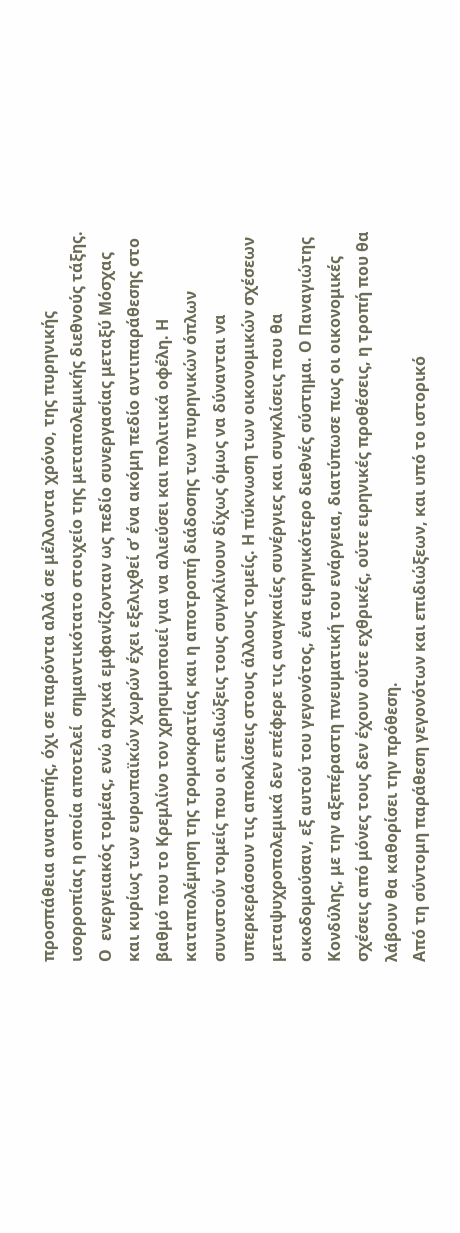προσπάθεια ανατροπής, όχι σε παρόντα αλλά σε μέλλοντα χρόνο, της πυρηνικής ισορροπίας η οποία αποτελεί  σημαντικότατο στοιχείο της μεταπολεμικής διεθνούς τάξης. Ο  ενεργειακός τομέας, ενώ αρχικά εμφανίζονταν ως πεδίο συνεργασίας μεταξύ Μόσχας και κυρίως των ευρωπαϊκών χωρών έχει εξελιχθεί σ’ ένα ακόμη πεδίο αντιπαράθεσης στο βαθμό που το Κρεμλίνο τον χρησιμοποιεί για να αλιεύσει και πολιτικά οφέλη. Η καταπολέμηση της τρομοκρατίας και η αποτροπή διάδοσης των πυρηνικών όπλων συνιστούν τομείς που οι επιδιώξεις τους συγκλίνουν δίχως όμως να δύνανται να υπερκεράσουν τις αποκλίσεις στους άλλους τομείς. Η πύκνωση των οικονομικών σχέσεων μεταψυχροπολεμικά δεν επέφερε τις αναγκαίες συνέργιες και συγκλίσεις που θα οικοδομούσαν, εξ αυτού του γεγονότος, ένα ειρηνικότερο διεθνές σύστημα. Ο Παναγιώτης Κονδύλης, με την αξεπέραστη πνευματική του ενάργεια, διατύπωσε πως οι οικονομικές σχέσεις από μόνες τους δεν έχουν ούτε εχθρικές, ούτε ειρηνικές προθέσεις, η τροπή που θα λάβουν θα καθορίσει την πρόθεση.
Από τη σύντομη παράθεση γεγονότων και επιδιώξεων, και υπό το ιστορικό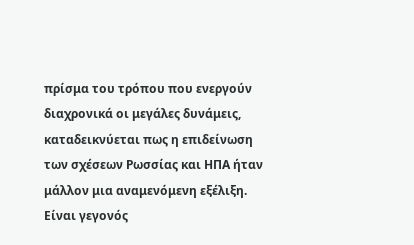πρίσμα του τρόπου που ενεργούν διαχρονικά οι μεγάλες δυνάμεις, καταδεικνύεται πως η επιδείνωση των σχέσεων Ρωσσίας και ΗΠΑ ήταν μάλλον μια αναμενόμενη εξέλιξη. Είναι γεγονός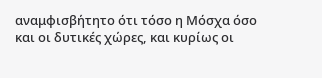αναμφισβήτητο ότι τόσο η Μόσχα όσο και οι δυτικές χώρες, και κυρίως οι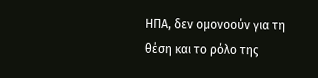ΗΠΑ, δεν ομονοούν για τη θέση και το ρόλο της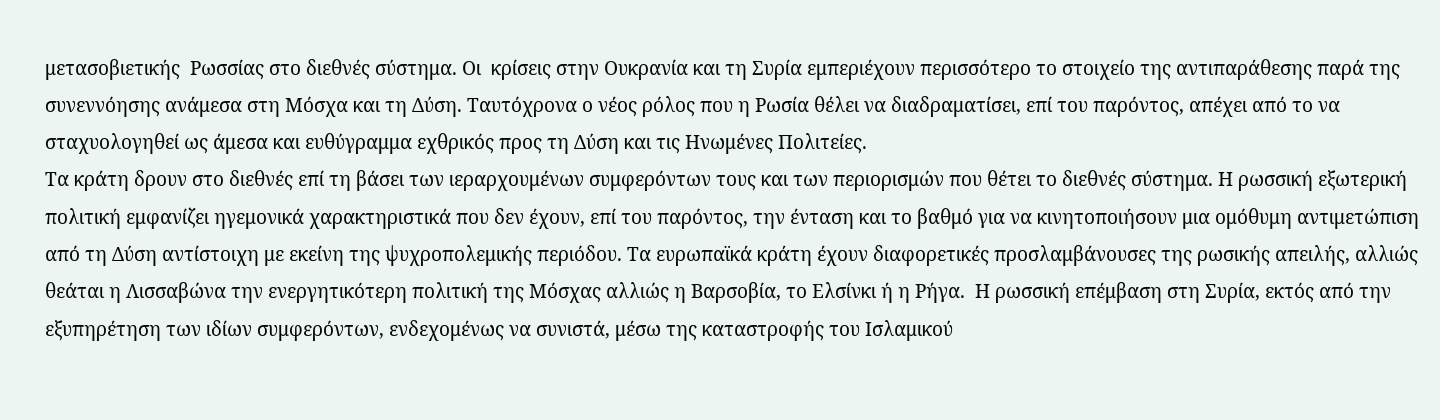μετασοβιετικής  Ρωσσίας στο διεθνές σύστημα. Οι  κρίσεις στην Ουκρανία και τη Συρία εμπεριέχουν περισσότερο το στοιχείο της αντιπαράθεσης παρά της συνεννόησης ανάμεσα στη Μόσχα και τη Δύση. Ταυτόχρονα ο νέος ρόλος που η Ρωσία θέλει να διαδραματίσει, επί του παρόντος, απέχει από το να σταχυολογηθεί ως άμεσα και ευθύγραμμα εχθρικός προς τη Δύση και τις Ηνωμένες Πολιτείες.
Τα κράτη δρουν στο διεθνές επί τη βάσει των ιεραρχουμένων συμφερόντων τους και των περιορισμών που θέτει το διεθνές σύστημα. Η ρωσσική εξωτερική πολιτική εμφανίζει ηγεμονικά χαρακτηριστικά που δεν έχουν, επί του παρόντος, την ένταση και το βαθμό για να κινητοποιήσουν μια ομόθυμη αντιμετώπιση από τη Δύση αντίστοιχη με εκείνη της ψυχροπολεμικής περιόδου. Τα ευρωπαϊκά κράτη έχουν διαφορετικές προσλαμβάνουσες της ρωσικής απειλής, αλλιώς θεάται η Λισσαβώνα την ενεργητικότερη πολιτική της Μόσχας αλλιώς η Βαρσοβία, το Ελσίνκι ή η Ρήγα.  Η ρωσσική επέμβαση στη Συρία, εκτός από την εξυπηρέτηση των ιδίων συμφερόντων, ενδεχομένως να συνιστά, μέσω της καταστροφής του Ισλαμικού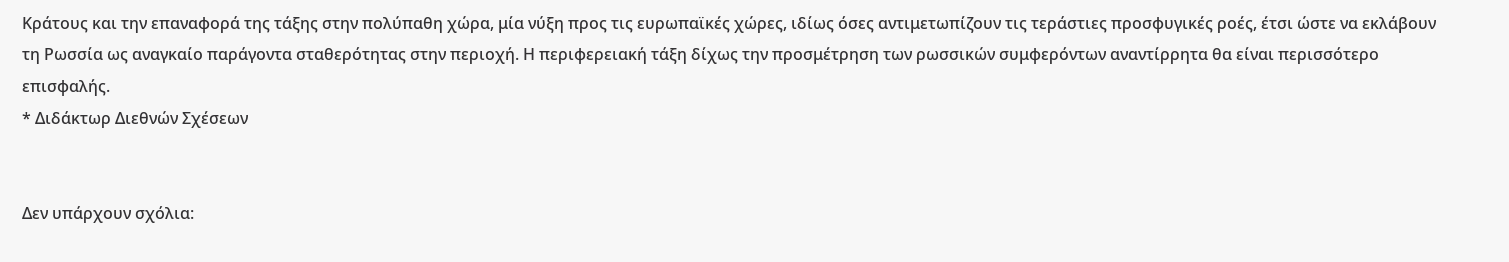Κράτους και την επαναφορά της τάξης στην πολύπαθη χώρα, μία νύξη προς τις ευρωπαϊκές χώρες, ιδίως όσες αντιμετωπίζουν τις τεράστιες προσφυγικές ροές, έτσι ώστε να εκλάβουν τη Ρωσσία ως αναγκαίο παράγοντα σταθερότητας στην περιοχή. Η περιφερειακή τάξη δίχως την προσμέτρηση των ρωσσικών συμφερόντων αναντίρρητα θα είναι περισσότερο επισφαλής.
* Διδάκτωρ Διεθνών Σχέσεων


Δεν υπάρχουν σχόλια: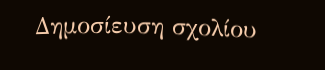Δημοσίευση σχολίου